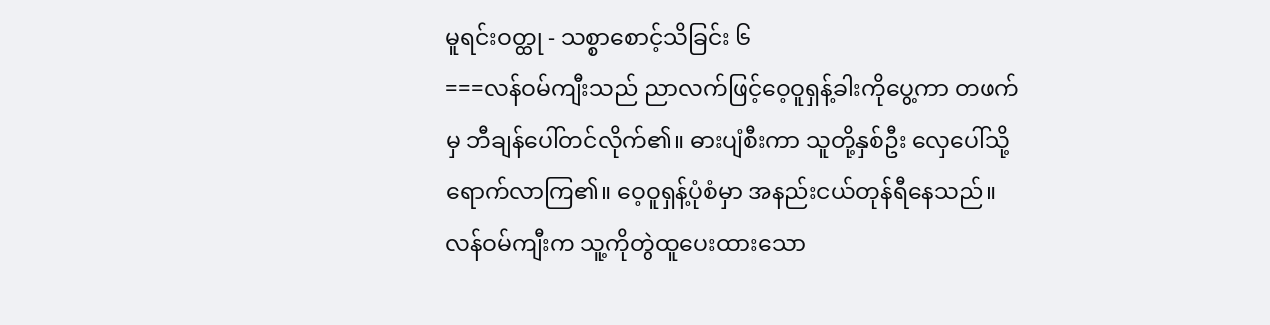မူရင်းဝတ္ထု - သစ္စာစောင့်သိခြင်း ၆
===လန်ဝမ်ကျီးသည် ညာလက်ဖြင့်ဝေ့ဝူရှန့်ခါးကိုပွေ့ကာ တဖက်မှ ဘီချန်ပေါ်တင်လိုက်၏။ ဓားပျံစီးကာ သူတို့နှစ်ဦး လှေပေါ်သို့ရောက်လာကြ၏။ ဝေ့ဝူရှန့်ပုံစံမှာ အနည်းငယ်တုန်ရီနေသည်။ လန်ဝမ်ကျီးက သူ့ကိုတွဲထူပေးထားသော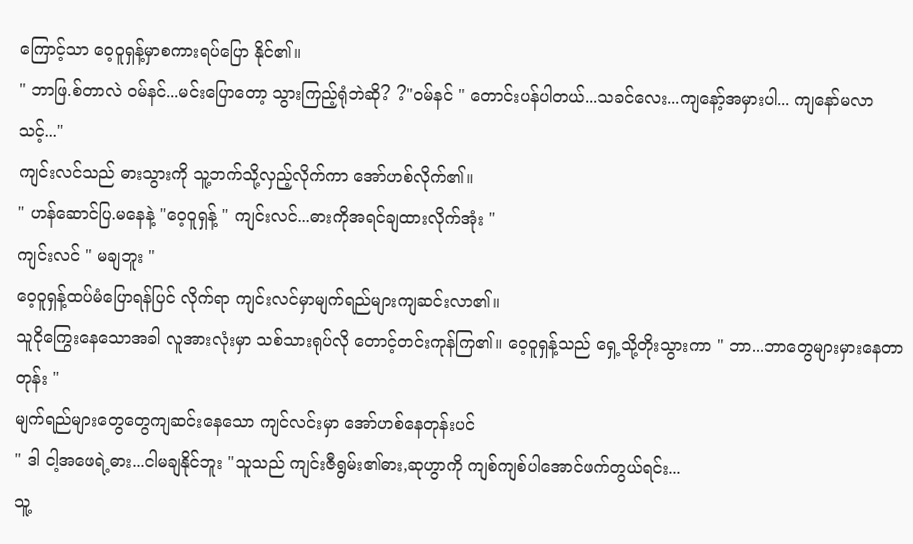ကြောင့်သာ ဝေ့ဝူရှန့်မှာစကားရပ်ပြော နိုင်၏။
" ဘာဖြ.စ်တာလဲ ဝမ်နင်...မင်းပြောတော့ သွားကြည့်ရုံဘဲဆို? ?"ဝမ်နင် " တောင်းပန်ပါတယ်...သခင်လေး...ကျနော့်အမှားပါ... ကျနော်မလာသင့်..."
ကျင်းလင်သည် ဓားသွားကို သူ့ဘက်သို့လှည့်လိုက်ကာ အော်ဟစ်လိုက်၏။
" ဟန်ဆောင်ပြ.မနေနဲ့ "ဝေ့ဝူရှန့် " ကျင်းလင်...ဓားကိုအရင်ချထားလိုက်အုံး "
ကျင်းလင် " မချဘူး "
ဝေ့ဝူရှန့်ထပ်မံပြောရန်ပြင် လိုက်ရာ ကျင်းလင်မှာမျက်ရည်များကျဆင်းလာ၏။
သူငိုကြွေးနေသောအခါ လူအားလုံးမှာ သစ်သားရုပ်လို တောင့်တင်းကုန်ကြ၏။ ဝေ့ဝူရှန့်သည် ရှေ့သို့တိုးသွားကာ " ဘာ...ဘာတွေများမှားနေတာတုန်း "
မျက်ရည်များတွေတွေကျဆင်းနေသော ကျင်လင်းမှာ အော်ဟစ်နေတုန်းပင်
" ဒါ ငါ့အဖေရဲ့ဓား...ငါမချနိုင်ဘူး "သူသည် ကျင်းဇီရွမ်း၏ဓား,ဆုဟွာကို ကျစ်ကျစ်ပါအောင်ဖက်တွယ်ရင်း...
သူ့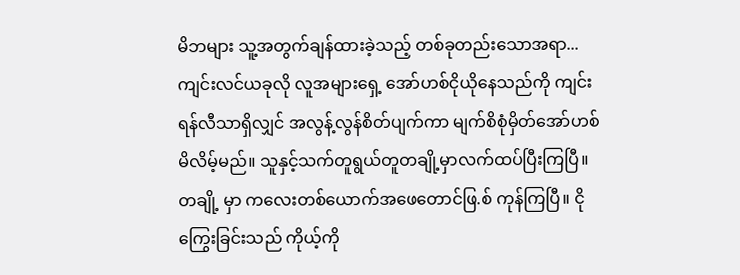မိဘများ သူ့အတွက်ချန်ထားခဲ့သည့် တစ်ခုတည်းသောအရာ...
ကျင်းလင်ယခုလို လူအများရှေ့ အော်ဟစ်ငိုယိုနေသည်ကို ကျင်းရန်လီသာရှိလျှင် အလွန့်လွန်စိတ်ပျက်ကာ မျက်စိစုံမှိတ်အော်ဟစ်မိလိမ့်မည်။ သူနှင့်သက်တူရွယ်တူတချို့မှာလက်ထပ်ပြီးကြပြီ။ တချို့ မှာ ကလေးတစ်ယောက်အဖေတောင်ဖြ.စ် ကုန်ကြပြီ။ ငိုကြွေးခြင်းသည် ကိုယ့်ကို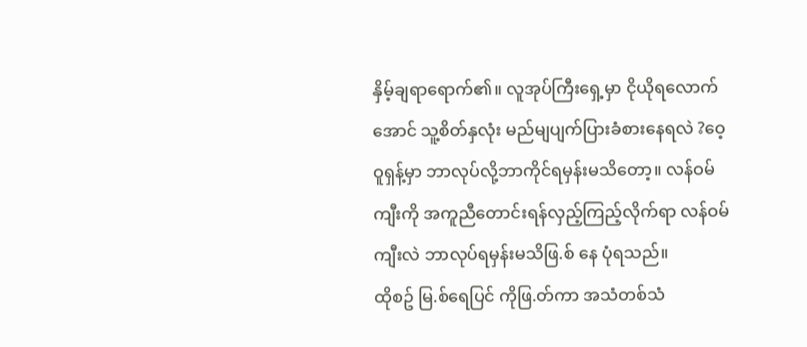နှိမ့်ချရာရောက်၏။ လူအုပ်ကြီးရှေ့မှာ ငိုယိုရလောက်အောင် သူ့စိတ်နှလုံး မည်မျပျက်ပြားခံစားနေရလဲ ?ဝေ့ဝူရှန့်မှာ ဘာလုပ်လို့ဘာကိုင်ရမှန်းမသိတော့။ လန်ဝမ်ကျီးကို အကူညီတောင်းရန်လှည့်ကြည့်လိုက်ရာ လန်ဝမ်ကျီးလဲ ဘာလုပ်ရမှန်းမသိဖြ.စ် နေ ပုံရသည်။
ထိုစဥ် မြ.စ်ရေပြင် ကိုဖြ.တ်ကာ အသံတစ်သံ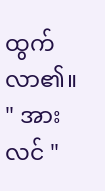ထွက်လာ၏။
" အားလင် "